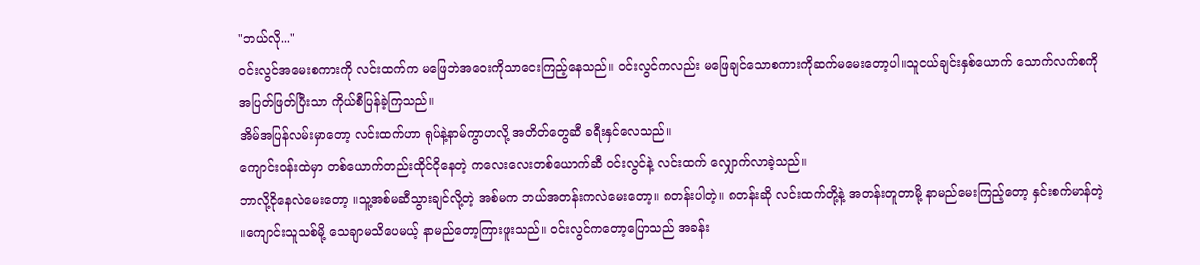"ဘယ်လို..."
၀င်းလွင်အမေးစကားကို လင်းထက်က မဖြေဘဲအဝေးကိုသာငေးကြည့်နေသည်။ ၀င်းလွင်ကလည်း မဖြေချင်သောစကားကိုဆက်မမေးတော့ပါ။သူငယ်ချင်းနှစ်ယောက် သောက်လက်စကို အပြတ်ဖြတ်ပြီးသာ ကိုယ်စီပြန်ခဲ့ကြသည်။
အိမ်အပြန်လမ်းမှာတော့ လင်းထက်ဟာ ရုပ်နဲ့နာမ်ကွာဟလို့ အတိတ်တွေဆီ ခရီးနှင်လေသည်။
ကျောင်း၀န်းထဲမှာ တစ်ယောက်တည်းထိုင်ငိုနေတဲ့ ကလေးလေးတစ်ယောက်ဆီ ၀င်းလွင်နဲ့ လင်းထက် လျှောက်လာခဲ့သည်။
ဘာလို့ငိုနေလဲမေးတော့ ။သူ့အစ်မဆီသွားချင်လို့တဲ့ အစ်မက ဘယ်အတန်းကလဲမေးတော့။ ၈တန်းပါတဲ့။ ၈တန်းဆို လင်းထက်တို့နဲ့ အတန်းတူတာမို့ နာမည်မေးကြည့်တော့ နှင်းစက်မာန်တဲ့ ။ကျောင်းသူသစ်မို့ သေချာမသိပေမယ့် နာမည်တော့ကြားဖူးသည်။ ၀င်းလွင်ကတော့ပြောသည် အခန်း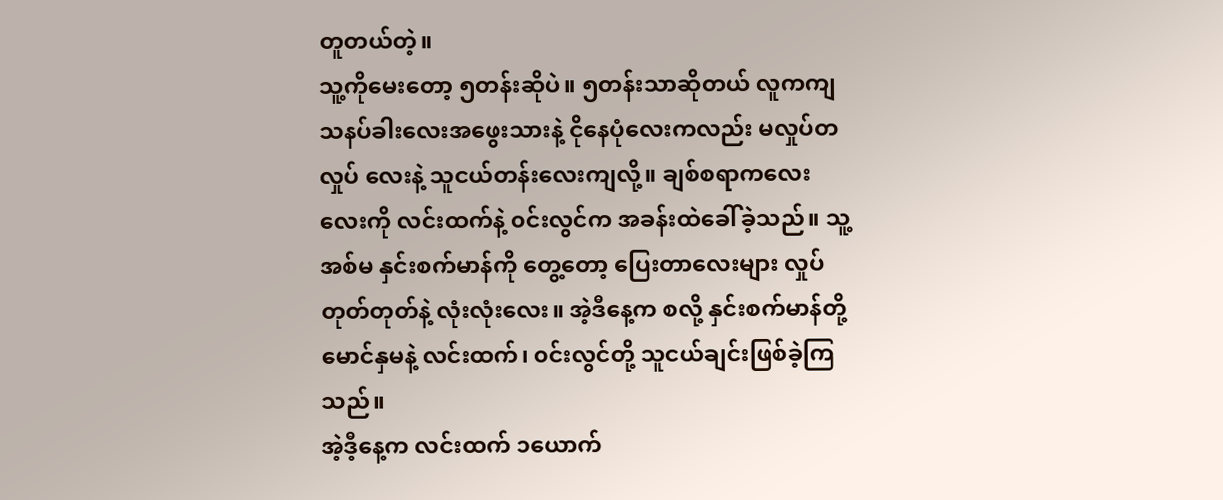တူတယ်တဲ့။
သူ့ကိုမေးတော့ ၅တန်းဆိုပဲ။ ၅တန်းသာဆိုတယ် လူကကျ သနပ်ခါးလေးအဖွေးသားနဲ့ ငိုနေပုံလေးကလည်း မလှုပ်တလှုပ် လေးနဲ့ သူငယ်တန်းလေးကျလို့။ ချစ်စရာကလေးလေးကို လင်းထက်နဲ့ ၀င်းလွင်က အခန်းထဲခေါ်ခဲ့သည်။ သူ့အစ်မ နှင်းစက်မာန်ကို တွေ့တော့ ပြေးတာလေးများ လှုပ်တုတ်တုတ်နဲ့ လုံးလုံးလေး။ အဲ့ဒီနေ့က စလို့ နှင်းစက်မာန်တို့မောင်နှမနဲ့ လင်းထက်၊ ၀င်းလွင်တို့ သူငယ်ချင်းဖြစ်ခဲ့ကြသည်။
အဲ့ဒီ့နေ့က လင်းထက် ၁ယောက်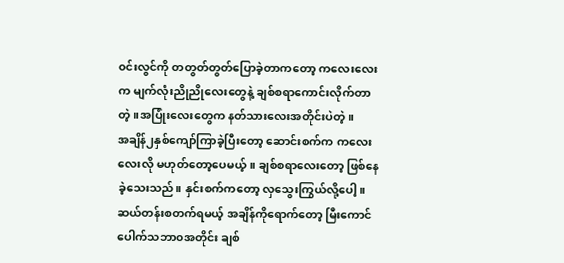၀င်းလွင်ကို တတွတ်တွတ်ပြောခဲ့တာကတော့ ကလေးလေးက မျက်လုံးညိုညိုလေးတွေနဲ့ ချစ်စရာကောင်းလိုက်တာတဲ့။အပြုံးလေးတွေက နတ်သားလေးအတိုင်းပဲတဲ့။
အချိန်၂နှစ်ကျော်ကြာခဲ့ပြီးတော့ ဆောင်းစက်က ကလေးလေးလို မဟုတ်တော့ပေမယ့်။ ချစ်စရာလေးတော့ ဖြစ်နေခဲ့သေးသည်။ နှင်းစက်ကတော့ လှသွေးကြွယ်လို့ပေါ့။ ဆယ်တန်းစတက်ရမယ့် အချိန်ကိုရောက်တော့ မြီးကောင်ပေါက်သဘာ၀အတိုင်း ချစ်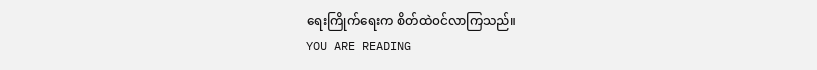ရေးကြိုက်ရေးက စိတ်ထဲ၀င်လာကြသည်။
YOU ARE READING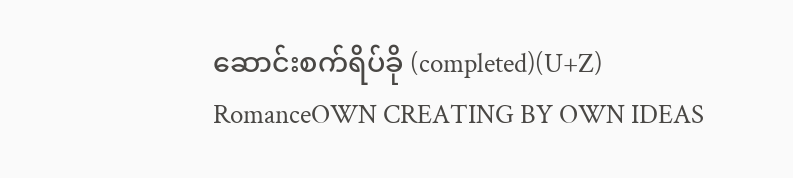ဆောင်းစက်ရိပ်ခို (completed)(U+Z)
RomanceOWN CREATING BY OWN IDEAS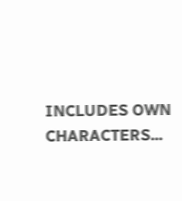INCLUDES OWN CHARACTERS...